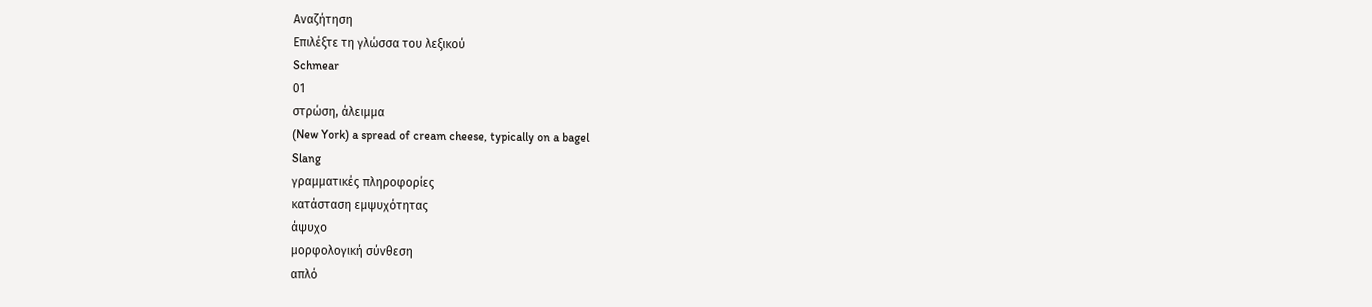Αναζήτηση
Επιλέξτε τη γλώσσα του λεξικού
Schmear
01
στρώση, άλειμμα
(New York) a spread of cream cheese, typically on a bagel
Slang
γραμματικές πληροφορίες
κατάσταση εμψυχότητας
άψυχο
μορφολογική σύνθεση
απλό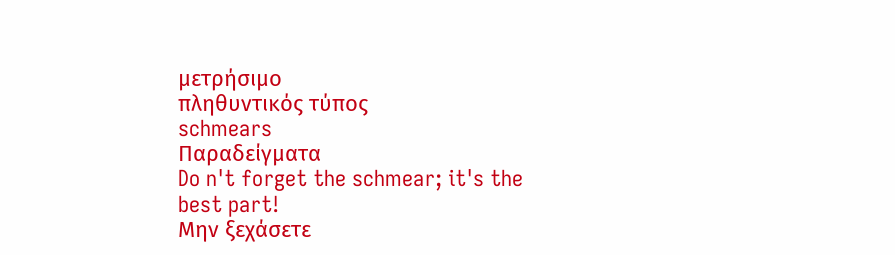μετρήσιμο
πληθυντικός τύπος
schmears
Παραδείγματα
Do n't forget the schmear; it's the best part!
Μην ξεχάσετε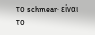το schmear· είναι το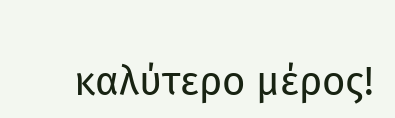καλύτερο μέρος!